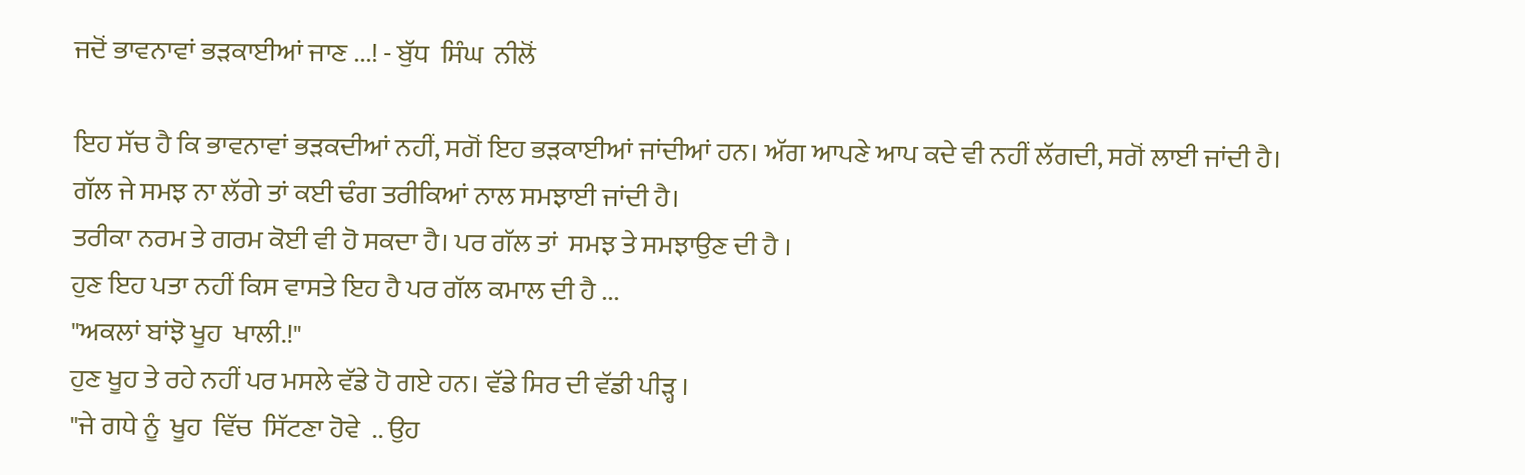ਜਦੋਂ ਭਾਵਨਾਵਾਂ ਭੜਕਾਈਆਂ ਜਾਣ ...! - ਬੁੱਧ  ਸਿੰਘ  ਨੀਲੋਂ

ਇਹ ਸੱਚ ਹੈ ਕਿ ਭਾਵਨਾਵਾਂ ਭੜਕਦੀਆਂ ਨਹੀਂ, ਸਗੋਂ ਇਹ ਭੜਕਾਈਆਂ ਜਾਂਦੀਆਂ ਹਨ। ਅੱਗ ਆਪਣੇ ਆਪ ਕਦੇ ਵੀ ਨਹੀਂ ਲੱਗਦੀ, ਸਗੋਂ ਲਾਈ ਜਾਂਦੀ ਹੈ।
ਗੱਲ ਜੇ ਸਮਝ ਨਾ ਲੱਗੇ ਤਾਂ ਕਈ ਢੰਗ ਤਰੀਕਿਆਂ ਨਾਲ ਸਮਝਾਈ ਜਾਂਦੀ ਹੈ।
ਤਰੀਕਾ ਨਰਮ ਤੇ ਗਰਮ ਕੋਈ ਵੀ ਹੋ ਸਕਦਾ ਹੈ। ਪਰ ਗੱਲ ਤਾਂ  ਸਮਝ ਤੇ ਸਮਝਾਉਣ ਦੀ ਹੈ ।
ਹੁਣ ਇਹ ਪਤਾ ਨਹੀਂ ਕਿਸ ਵਾਸਤੇ ਇਹ ਹੈ ਪਰ ਗੱਲ ਕਮਾਲ ਦੀ ਹੈ ...
"ਅਕਲਾਂ ਬਾਂਝੋ ਖੂਹ  ਖਾਲੀ.!"
ਹੁਣ ਖੂਹ ਤੇ ਰਹੇ ਨਹੀਂ ਪਰ ਮਸਲੇ ਵੱਡੇ ਹੋ ਗਏ ਹਨ। ਵੱਡੇ ਸਿਰ ਦੀ ਵੱਡੀ ਪੀੜ੍ਹ ।
"ਜੇ ਗਧੇ ਨੂੰ  ਖੂਹ  ਵਿੱਚ  ਸਿੱਟਣਾ ਹੋਵੇ  .. ਉਹ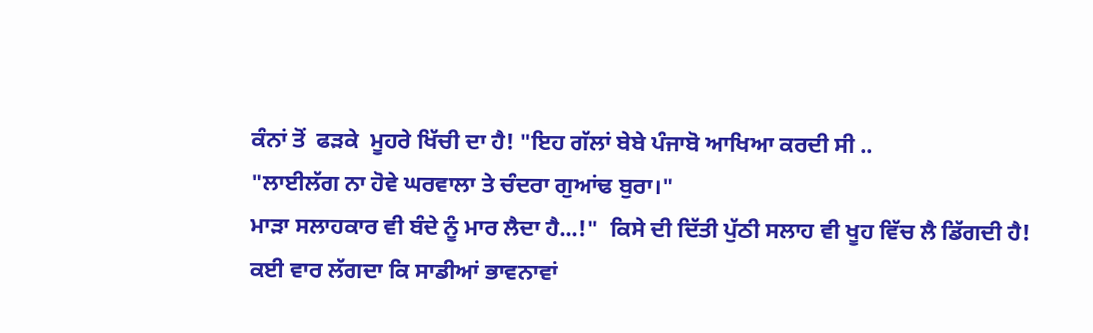ਕੰਨਾਂ ਤੋਂ  ਫੜਕੇ  ਮੂਹਰੇ ਖਿੱਚੀ ਦਾ ਹੈ! "ਇਹ ਗੱਲਾਂ ਬੇਬੇ ਪੰਜਾਬੋ ਆਖਿਆ ਕਰਦੀ ਸੀ ..
"ਲਾਈਲੱਗ ਨਾ ਹੋਵੇ ਘਰਵਾਲਾ ਤੇ ਚੰਦਰਾ ਗੁਆਂਢ ਬੁਰਾ।"
ਮਾੜਾ ਸਲਾਹਕਾਰ ਵੀ ਬੰਦੇ ਨੂੰ ਮਾਰ ਲੈਦਾ ਹੈ...!"  ਕਿਸੇ ਦੀ ਦਿੱਤੀ ਪੁੱਠੀ ਸਲਾਹ ਵੀ ਖੂਹ ਵਿੱਚ ਲੈ ਡਿੱਗਦੀ ਹੈ!
ਕਈ ਵਾਰ ਲੱਗਦਾ ਕਿ ਸਾਡੀਆਂ ਭਾਵਨਾਵਾਂ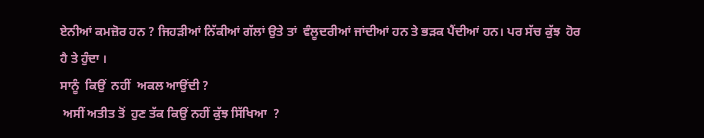ਏਨੀਆਂ ਕਮਜ਼ੋਰ ਹਨ ? ਜਿਹੜੀਆਂ ਨਿੱਕੀਆਂ ਗੱਲਾਂ ਉਤੇ ਤਾਂ  ਵੰਲੂਦਰੀਆਂ ਜਾਂਦੀਆਂ ਹਨ ਤੇ ਭੜਕ ਪੈਂਦੀਆਂ ਹਨ। ਪਰ ਸੱਚ ਕੁੱਝ  ਹੋਰ ਹੈ ਤੇ ਹੁੰਦਾ ।
ਸਾਨੂੰ  ਕਿਉਂ  ਨਹੀਂ  ਅਕਲ ਆਉਂਦੀ ?
 ਅਸੀਂ ਅਤੀਤ ਤੋਂ  ਹੁਣ ਤੱਕ ਕਿਉਂ ਨਹੀਂ ਕੁੱਝ ਸਿੱਖਿਆ  ?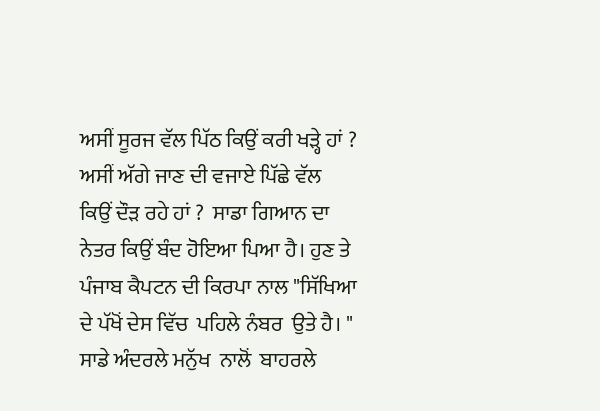ਅਸੀਂ ਸੂਰਜ ਵੱਲ ਪਿੱਠ ਕਿਉਂ ਕਰੀ ਖੜ੍ਹੇ ਹਾਂ ? ਅਸੀਂ ਅੱਗੇ ਜਾਣ ਦੀ ਵਜਾਏ ਪਿੱਛੇ ਵੱਲ ਕਿਉਂ ਦੌੜ ਰਹੇ ਹਾਂ ?  ਸਾਡਾ ਗਿਆਨ ਦਾ ਨੇਤਰ ਕਿਉਂ ਬੰਦ ਹੋਇਆ ਪਿਆ ਹੈ। ਹੁਣ ਤੇ ਪੰਜਾਬ ਕੈਪਟਨ ਦੀ ਕਿਰਪਾ ਨਾਲ "ਸਿੱਖਿਆ ਦੇ ਪੱਖੋਂ ਦੇਸ ਵਿੱਚ  ਪਹਿਲੇ ਨੰਬਰ  ਉਤੇ ਹੈ। " ਸਾਡੇ ਅੰਦਰਲੇ ਮਨੁੱਖ  ਨਾਲੋਂ  ਬਾਹਰਲੇ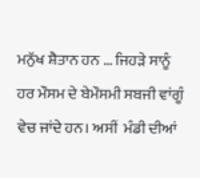ਮਨੁੱਖ ਸ਼ੈਤਾਨ ਹਨ … ਜਿਹੜੇ ਸਾਨੂੰ ਹਰ ਮੌਸਮ ਦੇ ਬੇਮੌਸਮੀ ਸਬਜੀ ਵਾਂਗੂੰ ਵੇਚ ਜਾਂਦੇ ਹਨ। ਅਸੀਂ  ਮੰਡੀ ਦੀਆਂ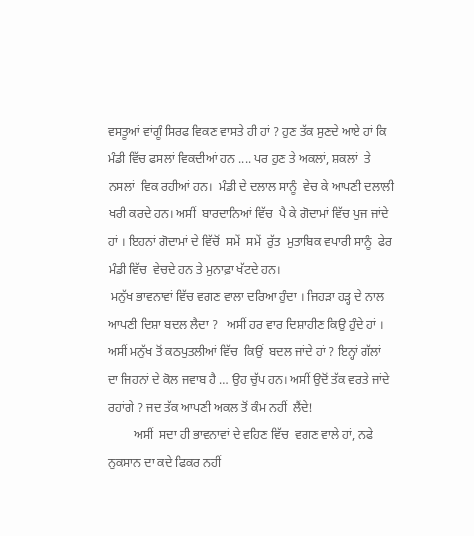ਵਸਤੂਆਂ ਵਾਂਗੂੰ ਸਿਰਫ ਵਿਕਣ ਵਾਸਤੇ ਹੀ ਹਾਂ ? ਹੁਣ ਤੱਕ ਸੁਣਦੇ ਆਏ ਹਾਂ ਕਿ ਮੰਡੀ ਵਿੱਚ ਫਸਲਾਂ ਵਿਕਦੀਆਂ ਹਨ .... ਪਰ ਹੁਣ ਤੇ ਅਕਲਾਂ, ਸ਼ਕਲਾਂ  ਤੇ ਨਸਲਾਂ  ਵਿਕ ਰਹੀਆਂ ਹਨ।  ਮੰਡੀ ਦੇ ਦਲਾਲ ਸਾਨੂੰ  ਵੇਚ ਕੇ ਆਪਣੀ ਦਲਾਲੀ ਖਰੀ ਕਰਦੇ ਹਨ। ਅਸੀਂ  ਬਾਰਦਾਨਿਆਂ ਵਿੱਚ  ਪੈ ਕੇ ਗੋਦਾਮਾਂ ਵਿੱਚ ਪੁਜ ਜਾਂਦੇ ਹਾਂ । ਇਹਨਾਂ ਗੋਦਾਮਾਂ ਦੇ ਵਿੱਚੋਂ  ਸਮੇਂ  ਸਮੇਂ  ਰੁੱਤ  ਮੁਤਾਬਿਕ ਵਪਾਰੀ ਸਾਨੂੰ  ਫੇਰ ਮੰਡੀ ਵਿੱਚ  ਵੇਚਦੇ ਹਨ ਤੇ ਮੁਨਾਫ਼ਾ ਖੱਟਦੇ ਹਨ।
 ਮਨੁੱਖ ਭਾਵਨਾਵਾਂ ਵਿੱਚ ਵਗਣ ਵਾਲਾ ਦਰਿਆ ਹੁੰਦਾ । ਜਿਹੜਾ ਹੜ੍ਹ ਦੇ ਨਾਲ ਆਪਣੀ ਦਿਸ਼ਾ ਬਦਲ ਲੈਦਾ ?   ਅਸੀਂ ਹਰ ਵਾਰ ਦਿਸ਼ਾਹੀਣ ਕਿਉ ਹੁੰਦੇ ਹਾਂ । ਅਸੀਂ ਮਨੁੱਖ ਤੋਂ ਕਠਪੁਤਲੀਆਂ ਵਿੱਚ  ਕਿਉਂ  ਬਦਲ ਜਾਂਦੇ ਹਾਂ ? ਇਨ੍ਹਾਂ ਗੱਲਾਂ ਦਾ ਜਿਹਨਾਂ ਦੇ ਕੋਲ ਜਵਾਬ ਹੈ … ਉਹ ਚੁੱਪ ਹਨ। ਅਸੀਂ ਉਦੋਂ ਤੱਕ ਵਰਤੇ ਜਾਂਦੇ ਰਹਾਂਗੇ ? ਜਦ ਤੱਕ ਆਪਣੀ ਅਕਲ ਤੋਂ ਕੰਮ ਨਹੀਂ  ਲੈਂਦੇ!
        ਅਸੀਂ  ਸਦਾ ਹੀ ਭਾਵਨਾਵਾਂ ਦੇ ਵਹਿਣ ਵਿੱਚ  ਵਗਣ ਵਾਲੇ ਹਾਂ, ਨਫੇ ਨੁਕਸਾਨ ਦਾ ਕਦੇ ਫਿਕਰ ਨਹੀਂ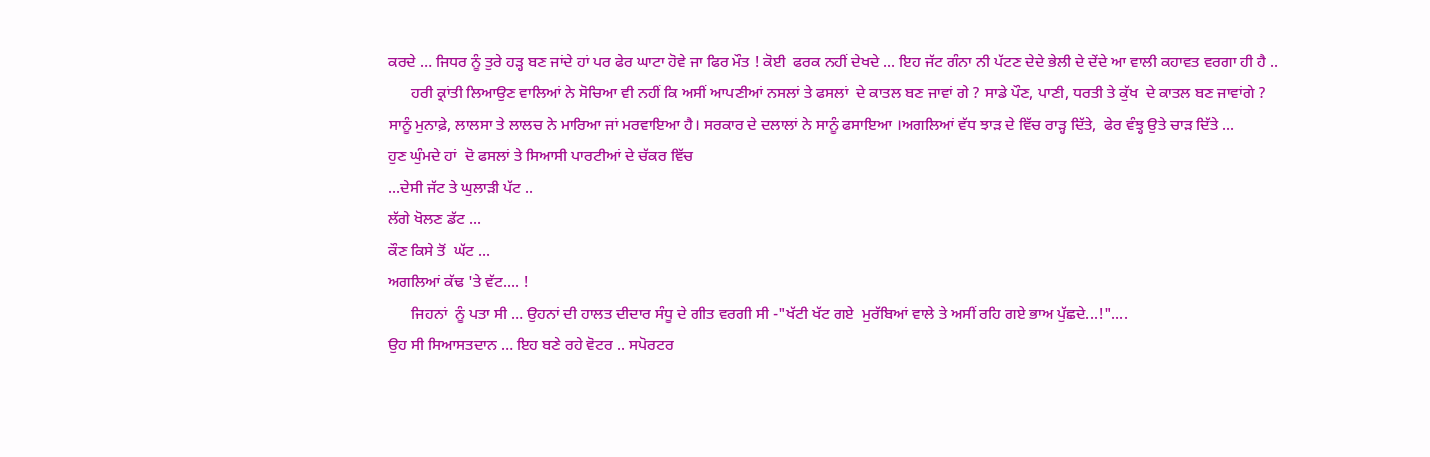ਕਰਦੇ … ਜਿਧਰ ਨੂੰ ਤੁਰੇ ਹੜ੍ਹ ਬਣ ਜਾਂਦੇ ਹਾਂ ਪਰ ਫੇਰ ਘਾਟਾ ਹੋਵੇ ਜਾ ਫਿਰ ਮੌਤ ! ਕੋਈ  ਫਰਕ ਨਹੀਂ ਦੇਖਦੇ ... ਇਹ ਜੱਟ ਗੰਨਾ ਨੀ ਪੱਟਣ ਦੇਦੇ ਭੇਲੀ ਦੇ ਦੇਂਦੇ ਆ ਵਾਲੀ ਕਹਾਵਤ ਵਰਗਾ ਹੀ ਹੈ ..
      ਹਰੀ ਕ੍ਰਾਂਤੀ ਲਿਆਉਣ ਵਾਲਿਆਂ ਨੇ ਸੋਚਿਆ ਵੀ ਨਹੀਂ ਕਿ ਅਸੀਂ ਆਪਣੀਆਂ ਨਸਲਾਂ ਤੇ ਫਸਲਾਂ  ਦੇ ਕਾਤਲ ਬਣ ਜਾਵਾਂ ਗੇ ? ਸਾਡੇ ਪੌਣ, ਪਾਣੀ, ਧਰਤੀ ਤੇ ਕੁੱਖ  ਦੇ ਕਾਤਲ ਬਣ ਜਾਵਾਂਗੇ ?
ਸਾਨੂੰ ਮੁਨਾਫ਼ੇ, ਲਾਲਸਾ ਤੇ ਲਾਲਚ ਨੇ ਮਾਰਿਆ ਜਾਂ ਮਰਵਾਇਆ ਹੈ। ਸਰਕਾਰ ਦੇ ਦਲਾਲਾਂ ਨੇ ਸਾਨੂੰ ਫਸਾਇਆ ।ਅਗਲਿਆਂ ਵੱਧ ਝਾੜ ਦੇ ਵਿੱਚ ਰਾੜ੍ਹ ਦਿੱਤੇ,  ਫੇਰ ਵੰਝ੍ਹ ਉਤੇ ਚਾੜ ਦਿੱਤੇ ...
ਹੁਣ ਘੁੰਮਦੇ ਹਾਂ  ਦੋ ਫਸਲਾਂ ਤੇ ਸਿਆਸੀ ਪਾਰਟੀਆਂ ਦੇ ਚੱਕਰ ਵਿੱਚ
...ਦੇਸੀ ਜੱਟ ਤੇ ਘੁਲਾੜੀ ਪੱਟ ..
ਲੱਗੇ ਖੋਲਣ ਡੱਟ ...
ਕੌਣ ਕਿਸੇ ਤੋਂ  ਘੱਟ ...
ਅਗਲਿਆਂ ਕੱਢ 'ਤੇ ਵੱਟ.... !
      ਜਿਹਨਾਂ  ਨੂੰ ਪਤਾ ਸੀ … ਉਹਨਾਂ ਦੀ ਹਾਲਤ ਦੀਦਾਰ ਸੰਧੂ ਦੇ ਗੀਤ ਵਰਗੀ ਸੀ -"ਖੱਟੀ ਖੱਟ ਗਏ  ਮੁਰੱਬਿਆਂ ਵਾਲੇ ਤੇ ਅਸੀਂ ਰਹਿ ਗਏ ਭਾਅ ਪੁੱਛਦੇ...!"....
ਉਹ ਸੀ ਸਿਆਸਤਦਾਨ … ਇਹ ਬਣੇ ਰਹੇ ਵੋਟਰ .. ਸਪੋਰਟਰ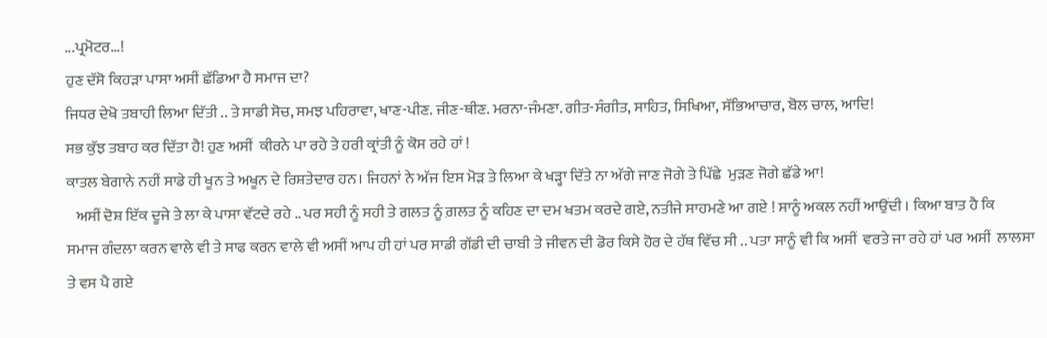...ਪ੍ਰਮੋਟਰ...!
ਹੁਣ ਦੱਸੋ ਕਿਹੜਾ ਪਾਸਾ ਅਸੀਂ ਛੱਡਿਆ ਹੈ ਸਮਾਜ ਦਾ?
ਜਿਧਰ ਦੇਖੋ ਤਬਾਹੀ ਲਿਆ ਦਿੱਤੀ .. ਤੇ ਸਾਡੀ ਸੋਚ, ਸਮਝ ਪਹਿਰਾਵਾ, ਖਾਣ-ਪੀਣ. ਜੀਣ-ਥੀਣ. ਮਰਨਾ-ਜੰਮਣਾ. ਗੀਤ-ਸੰਗੀਤ, ਸਾਹਿਤ, ਸਿਖਿਆ, ਸੱਭਿਆਚਾਰ, ਬੋਲ ਚਾਲ, ਆਦਿ!
ਸਭ ਕੁੱਝ ਤਬਾਹ ਕਰ ਦਿੱਤਾ ਹੈ! ਹੁਣ ਅਸੀਂ  ਕੀਰਨੇ ਪਾ ਰਹੇ ਤੇ ਹਰੀ ਕ੍ਰਾਂਤੀ ਨੂੰ ਕੋਸ ਰਹੇ ਹਾਂ !
ਕਾਤਲ ਬੇਗਾਨੇ ਨਹੀਂ ਸਾਡੇ ਹੀ ਖੂਨ ਤੇ ਅਖੂਨ ਦੇ ਰਿਸ਼ਤੇਦਾਰ ਹਨ। ਜਿਹਨਾਂ ਨੇ ਅੱਜ ਇਸ ਮੋੜ ਤੇ ਲਿਆ ਕੇ ਖੜ੍ਹਾ ਦਿੱਤੇ ਨਾ ਅੱਗੇ ਜਾਣ ਜੋਗੇ ਤੇ ਪਿੱਛੇ  ਮੁੜਣ ਜੋਗੇ ਛੱਡੇ ਆ!
   ਅਸੀਂ ਦੋਸ਼ ਇੱਕ ਦੂਜੇ ਤੇ ਲਾ ਕੇ ਪਾਸਾ ਵੱਟਦੇ ਰਹੇ .. ਪਰ ਸਹੀ ਨੂੰ ਸਹੀ ਤੇ ਗਲਤ ਨੂੰ ਗ਼ਲਤ ਨੂੰ ਕਹਿਣ ਦਾ ਦਮ ਖਤਮ ਕਰਦੇ ਗਏ, ਨਤੀਜੇ ਸਾਹਮਣੇ ਆ ਗਏ ! ਸਾਨੂੰ ਅਕਲ ਨਹੀਂ ਆਉਂਦੀ । ਕਿਆ ਬਾਤ ਹੈ ਕਿ
ਸਮਾਜ ਗੰਦਲਾ ਕਰਨ ਵਾਲੇ ਵੀ ਤੇ ਸਾਫ ਕਰਨ ਵਾਲੇ ਵੀ ਅਸੀਂ ਆਪ ਹੀ ਹਾਂ ਪਰ ਸਾਡੀ ਗੱਡੀ ਦੀ ਚਾਬੀ ਤੇ ਜੀਵਨ ਦੀ ਡੋਰ ਕਿਸੇ ਹੋਰ ਦੇ ਹੱਥ ਵਿੱਚ ਸੀ .. ਪਤਾ ਸਾਨੂੰ ਵੀ ਕਿ ਅਸੀਂ  ਵਰਤੇ ਜਾ ਰਹੇ ਹਾਂ ਪਰ ਅਸੀਂ  ਲਾਲਸਾ ਤੇ ਵਸ ਪੈ ਗਏ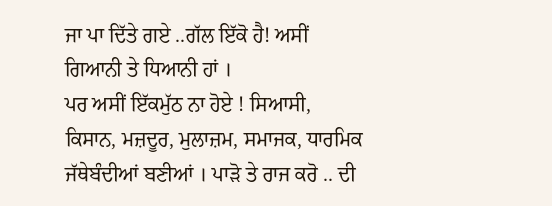ਜਾ ਪਾ ਦਿੱਤੇ ਗਏ ..ਗੱਲ ਇੱਕੋ ਹੈ! ਅਸੀਂ ਗਿਆਨੀ ਤੇ ਧਿਆਨੀ ਹਾਂ ।
ਪਰ ਅਸੀਂ ਇੱਕਮੁੱਠ ਨਾ ਹੋਏ ! ਸਿਆਸੀ, ਕਿਸਾਨ, ਮਜ਼ਦੂਰ, ਮੁਲਾਜ਼ਮ, ਸਮਾਜਕ, ਧਾਰਮਿਕ  ਜੱਥੇਬੰਦੀਆਂ ਬਣੀਆਂ । ਪਾੜੋ ਤੇ ਰਾਜ ਕਰੋ .. ਦੀ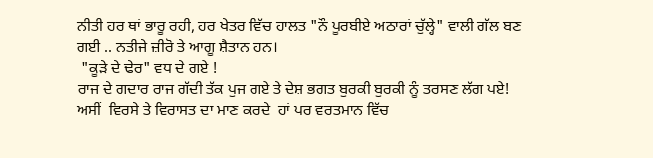ਨੀਤੀ ਹਰ ਥਾਂ ਭਾਰੂ ਰਹੀ, ਹਰ ਖੇਤਰ ਵਿੱਚ ਹਾਲਤ "ਨੌ ਪੂਰਬੀਏ ਅਠਾਰਾਂ ਚੁੱਲ੍ਹੇ" ਵਾਲੀ ਗੱਲ ਬਣ ਗਈ .. ਨਤੀਜੇ ਜ਼ੀਰੋ ਤੇ ਆਗੂ ਸ਼ੈਤਾਨ ਹਨ।
 "ਕੂੜੇ ਦੇ ਢੇਰ" ਵਧ ਦੇ ਗਏ !
ਰਾਜ ਦੇ ਗਦਾਰ ਰਾਜ ਗੱਦੀ ਤੱਕ ਪੁਜ ਗਏ ਤੇ ਦੇਸ਼ ਭਗਤ ਬੁਰਕੀ ਬੁਰਕੀ ਨੂੰ ਤਰਸਣ ਲੱਗ ਪਏ!
ਅਸੀਂ  ਵਿਰਸੇ ਤੇ ਵਿਰਾਸਤ ਦਾ ਮਾਣ ਕਰਦੇ  ਹਾਂ ਪਰ ਵਰਤਮਾਨ ਵਿੱਚ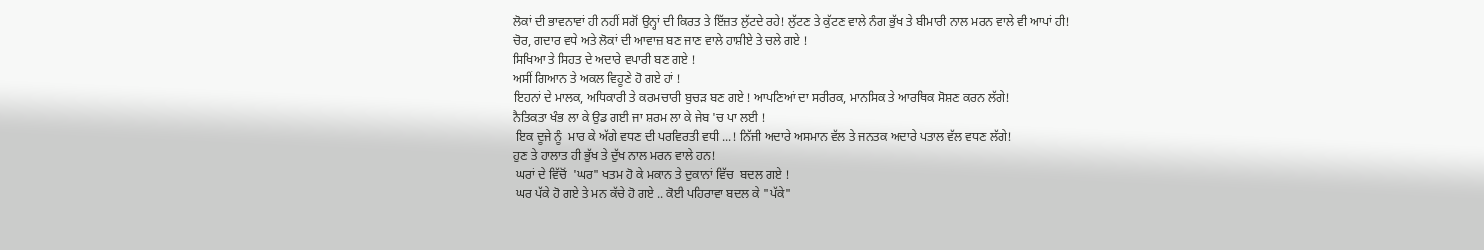ਲੋਕਾਂ ਦੀ ਭਾਵਨਾਵਾਂ ਹੀ ਨਹੀਂ ਸਗੋਂ ਉਨ੍ਹਾਂ ਦੀ ਕਿਰਤ ਤੇ ਇੱਜ਼ਤ ਲੁੱਟਦੇ ਰਹੇ! ਲੁੱਟਣ ਤੇ ਕੁੱਟਣ ਵਾਲੇ ਨੰਗ ਭੁੱਖ ਤੇ ਬੀਮਾਰੀ ਨਾਲ ਮਰਨ ਵਾਲੇ ਵੀ ਆਪਾਂ ਹੀ!
ਚੋਰ, ਗਦਾਰ ਵਧੇ ਅਤੇ ਲੋਕਾਂ ਦੀ ਆਵਾਜ਼ ਬਣ ਜਾਣ ਵਾਲੇ ਹਾਸ਼ੀਏ ਤੇ ਚਲੇ ਗਏ !
ਸਿਖਿਆ ਤੇ ਸਿਹਤ ਦੇ ਅਦਾਰੇ ਵਪਾਰੀ ਬਣ ਗਏ !
ਅਸੀਂ ਗਿਆਨ ਤੇ ਅਕਲ ਵਿਹੂਣੇ ਹੋ ਗਏ ਹਾਂ !
ਇਹਨਾਂ ਦੇ ਮਾਲਕ, ਅਧਿਕਾਰੀ ਤੇ ਕਰਮਚਾਰੀ ਬੁਚੜ ਬਣ ਗਏ ! ਆਪਣਿਆਂ ਦਾ ਸਰੀਰਕ, ਮਾਨਸਿਕ ਤੇ ਆਰਥਿਕ ਸੋਸ਼ਣ ਕਰਨ ਲੱਗੇ!
ਨੈਤਿਕਤਾ ਖੰਭ ਲਾ ਕੇ ਉਡ ਗਈ ਜਾ ਸ਼ਰਮ ਲਾ ਕੇ ਜੇਬ 'ਚ ਪਾ ਲਈ !
 ਇਕ ਦੂਜੇ ਨੂੰ  ਮਾਰ ਕੇ ਅੱਗੇ ਵਧਣ ਦੀ ਪਰਵਿਰਤੀ ਵਧੀ ...! ਨਿੱਜੀ ਅਦਾਰੇ ਅਸਮਾਨ ਵੱਲ ਤੇ ਜਨਤਕ ਅਦਾਰੇ ਪਤਾਲ ਵੱਲ ਵਧਣ ਲੱਗੇ!
ਹੁਣ ਤੇ ਹਾਲਾਤ ਹੀ ਭੁੱਖ ਤੇ ਦੁੱਖ ਨਾਲ ਮਰਨ ਵਾਲੇ ਹਨ!
 ਘਰਾਂ ਦੇ ਵਿੱਚੋਂ  'ਘਰ" ਖਤਮ ਹੋ ਕੇ ਮਕਾਨ ਤੇ ਦੁਕਾਨਾਂ ਵਿੱਚ  ਬਦਲ ਗਏ !
 ਘਰ ਪੱਕੇ ਹੋ ਗਏ ਤੇ ਮਨ ਕੱਚੇ ਹੋ ਗਏ .. ਕੋਈ ਪਹਿਰਾਵਾ ਬਦਲ ਕੇ "ਪੱਕੇ"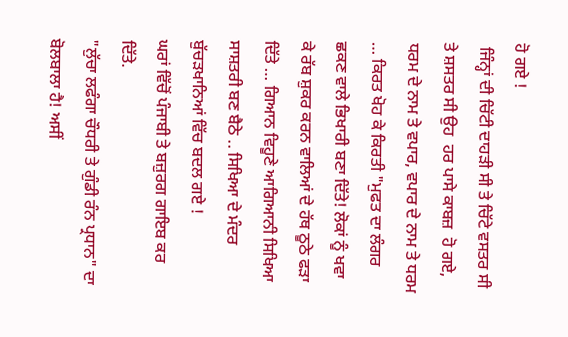ਹੋ ਗਏ !
 ਜਿੰਨ੍ਹਾਂ ਦੀ ਚਿੱਟੀ ਦਾਹੜੀ ਸੀ ਤੇ ਚਿੱਟੇ ਵਸਤਰ ਸੀ ਤੇ ਸ਼ਸਤਰ ਸੀ ਉਹ  ਹਰ ਪਾਸੇ ਕਾਬਜ਼  ਹੋ ਗਏ, ਧਰਮ ਦੇ ਨਾਮ ਤੇ ਵਪਾਰ, ਵਪਾਰ ਦੇ ਨਾਮ ਤੇ ਧਰਮ … ਕਿਰਤ ਖੋਹ ਕੇ ਕਿਰਤੀ "ਮੁਫਤ ਦਾ ਲੰਗਰ ਛਕਣ ਵਾਲੇ ਭਿਖਾਰੀ ਬਣਾ ਦਿੱਤੇ! ਲੋਕਾਂ ਨੂੰ ਖਵਾ ਕੇ ਰੱਬ ਸ਼ੁਕਰ ਕਰਨ ਵਾਲਿਆਂ ਦੇ ਹੱਥ ਠੂਠੇ ਫੜਾ ਦਿੱਤੇ … ਗਿਆਨ ਵਿਹੂਣੇ ਆਗਿਆਨੀ ਸਿਖਿਆ ਸਾਸ਼ਤਰੀ ਬਣ ਬੈਠੇ .. ਸਿਖਿਆ ਦੇ ਮੰਦਰ ਬੁੱਚੜਖਾਨਿਆਂ ਵਿੱਚ ਬਦਲ ਗਏ !
ਘਰਾਂ ਵਿੱਚੋਂ ਪੰਜਾਬੀ ਤੇ ਬਜ਼ੁਰਗ ਗਾਇਬ ਕਰ ਦਿੱਤੇ.
"ਲੁੱਚਾ ਲਫੰਗਾ ਚੌਧਰੀ ਤੇ ਗੁੰਡੀ ਰੰਨ ਪ੍ਰਧਾਨ" ਦਾ ਬੋਲਬਾਲਾ ਹੈ! ਅਸੀਂ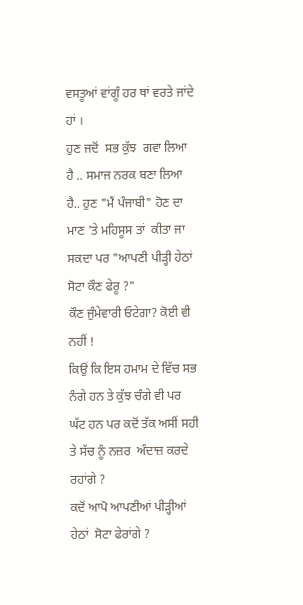ਵਸਤੂਆਂ ਵਾਂਗੂੰ ਹਰ ਥਾਂ ਵਰਤੇ ਜਾਂਦੇ ਹਾਂ ।
ਹੁਣ ਜਦੋਂ  ਸਭ ਕੁੱਝ  ਗਵਾ ਲਿਆ ਹੈ .. ਸਮਾਜ ਨਰਕ ਬਣਾ ਲਿਆ ਹੈ.. ਹੁਣ "ਮੈਂ ਪੰਜਾਬੀ" ਹੋਣ ਦਾ ਮਾਣ 'ਤੇ ਮਹਿਸੂਸ ਤਾਂ  ਕੀਤਾ ਜਾ ਸਕਦਾ ਪਰ "ਆਪਣੀ ਪੀੜ੍ਹੀ ਹੇਠਾਂ  ਸੋਟਾ ਕੌਣ ਫੇਰੂ ?"
ਕੌਣ ਜੁੰਮੇਵਾਰੀ ਓਟੇਗਾ? ਕੋਈ ਵੀ ਨਹੀਂ !
ਕਿਉਂ ਕਿ ਇਸ ਹਮਾਮ ਦੇ ਵਿੱਚ ਸਭ ਨੰਗੇ ਹਨ ਤੇ ਕੁੱਝ ਚੰਗੇ ਵੀ ਪਰ ਘੱਟ ਹਨ ਪਰ ਕਦੋਂ ਤੱਕ ਅਸੀਂ ਸਹੀ ਤੇ ਸੱਚ ਨੂੰ ਨਜ਼ਰ  ਅੰਦਾਜ਼ ਕਰਦੇ ਰਹਾਂਗੇ ?
ਕਦੋਂ ਆਪੋ ਆਪਣੀਆਂ ਪੀੜ੍ਹੀਆਂ ਹੇਠਾਂ  ਸੋਟਾ ਫੇਰਾਂਗੇ ?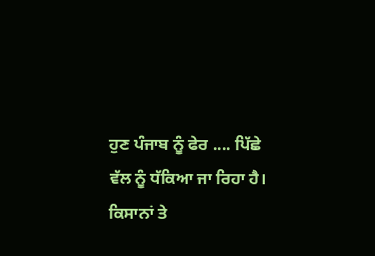ਹੁਣ ਪੰਜਾਬ ਨੂੰ ਫੇਰ .... ਪਿੱਛੇ  ਵੱਲ ਨੂੰ ਧੱਕਿਆ ਜਾ ਰਿਹਾ ਹੈ।
ਕਿਸਾਨਾਂ ਤੇ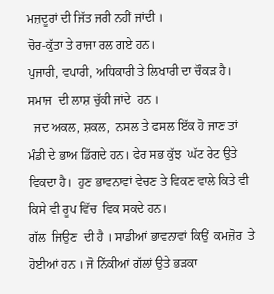ਮਜ਼ਦੂਰਾਂ ਦੀ ਜਿੱਤ ਜਰੀ ਨਹੀਂ ਜਾਂਦੀ ।
ਚੋਰ-ਕੁੱਤਾ ਤੇ ਰਾਜਾ ਰਲ ਗਏ ਹਨ।
ਪੁਜਾਰੀ, ਵਪਾਰੀ, ਅਧਿਕਾਰੀ ਤੇ ਲਿਖਾਰੀ ਦਾ ਚੌਕੜ ਹੈ।  ਸਮਾਜ  ਦੀ ਲਾਸ਼ ਚੁੱਕੀ ਜਾਂਦੇ  ਹਨ ।
  ਜਦ ਅਕਲ, ਸ਼ਕਲ,  ਨਸਲ ਤੇ ਫਸਲ ਇੱਕ ਹੋ ਜਾਣ ਤਾਂ  ਮੰਡੀ ਦੇ ਭਾਅ ਡਿੱਗਦੇ ਹਨ। ਫੇਰ ਸਭ ਕੁੱਝ  ਘੱਟ ਰੇਟ ਉਤੇ ਵਿਕਦਾ ਹੈ।  ਹੁਣ ਭਾਵਨਾਵਾਂ ਵੇਚਣ ਤੇ ਵਿਕਣ ਵਾਲੇ ਕਿਤੇ ਵੀ ਕਿਸੇ ਵੀ ਰੂਪ ਵਿੱਚ  ਵਿਕ ਸਕਦੇ ਹਨ।
ਗੱਲ  ਜਿਉਣ  ਦੀ ਹੈ । ਸਾਡੀਆਂ ਭਾਵਨਾਵਾਂ ਕਿਉਂ  ਕਮਜ਼ੋਰ  ਤੇ ਹੋਈਆਂ ਹਨ । ਜੋ ਨਿੱਕੀਆਂ ਗੱਲਾਂ ਉਤੇ ਭੜਕਾ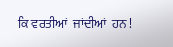ਕਿ ਵਰਤੀਆਂ  ਜਾਂਦੀਆਂ  ਹਨ !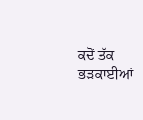ਕਦੋਂ ਤੱਕ ਭੜਕਾਈਆਂ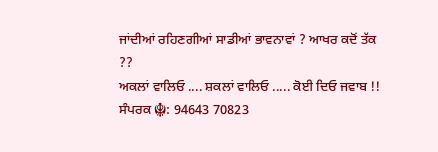ਜਾਂਦੀਆਂ ਰਹਿਣਗੀਆਂ ਸਾਡੀਆਂ ਭਾਵਨਾਵਾਂ ? ਆਖਰ ਕਦੋਂ ਤੱਕ ??
ਅਕਲਾਂ ਵਾਲਿਓ .... ਸ਼ਕਲਾਂ ਵਾਲਿਓ ..... ਕੋਈ ਦਿਓ ਜਵਾਬ !!
ਸੰਪਰਕ ☬: 94643 70823